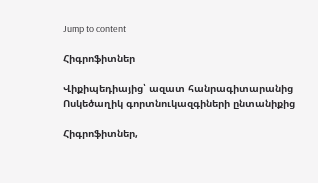Jump to content

Հիգրոֆիտներ

Վիքիպեդիայից՝ ազատ հանրագիտարանից
Ոսկեծաղիկ գորտնուկազգիների ընտանիքից

Հիգրոֆիտներ,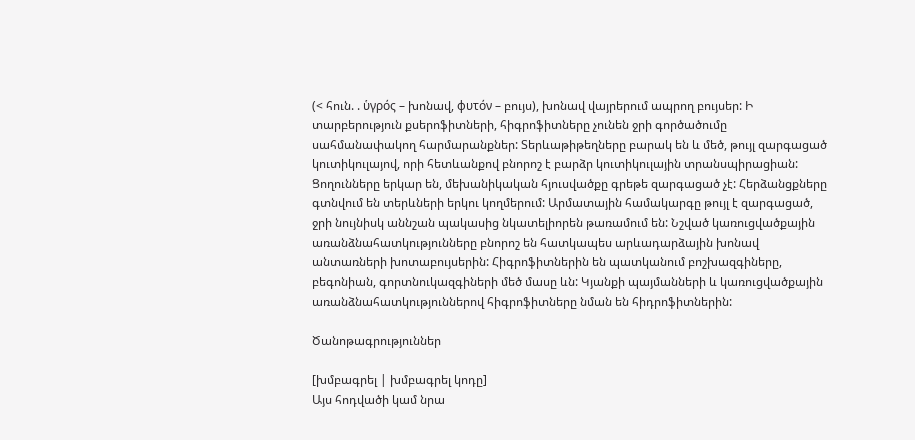(< հուն. . ὑγρός – խոնավ, φυτόν – բույս), խոնավ վայրերում ապրող բույսեր: Ի տարբերություն քսերոֆիտների, հիգրոֆիտները չունեն ջրի գործածումը սահմանափակող հարմարանքներ: Տերևաթիթեղները բարակ են և մեծ, թույլ զարգացած կուտիկուլայով, որի հետևանքով բնորոշ է բարձր կուտիկուլային տրանսպիրացիան: Ցողունները երկար են, մեխանիկական հյուսվածքը գրեթե զարգացած չէ: Հերձանցքները գտնվում են տերևների երկու կողմերում: Արմատային համակարգը թույլ է զարգացած, ջրի նույնիսկ աննշան պակասից նկատելիորեն թառամում են: Նշված կառուցվածքային առանձնահատկությունները բնորոշ են հատկապես արևադարձային խոնավ անտառների խոտաբույսերին: Հիգրոֆիտներին են պատկանում բոշխազգիները, բեգոնիան, գորտնուկազգիների մեծ մասը ևն: Կյանքի պայմանների և կառուցվածքային առանձնահատկություններով հիգրոֆիտները նման են հիդրոֆիտներին:

Ծանոթագրություններ

[խմբագրել | խմբագրել կոդը]
Այս հոդվածի կամ նրա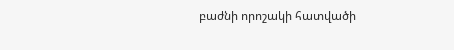բաժնի որոշակի հատվածի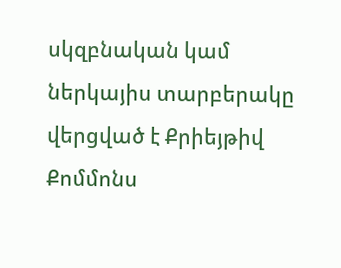սկզբնական կամ ներկայիս տարբերակը վերցված է Քրիեյթիվ Քոմմոնս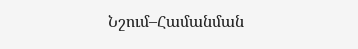Նշում–Համանման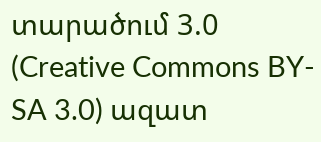տարածում 3.0 (Creative Commons BY-SA 3.0) ազատ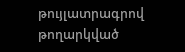թույլատրագրով թողարկված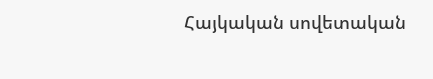Հայկական սովետական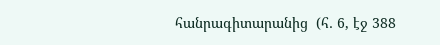հանրագիտարանից  (հ․ 6, էջ 388